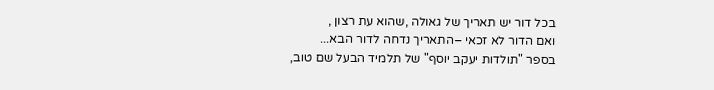בכל דור יש תאריך של גאולה ,שהוא עת רצון ,
ואם הדור לא זכאי –התאריך נדחה לדור הבא...
בספר "תולדות יעקב יוסף" של תלמיד הבעל שם טוב,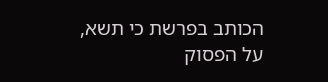הכותב בפרשת כי תשא,
על הפסוק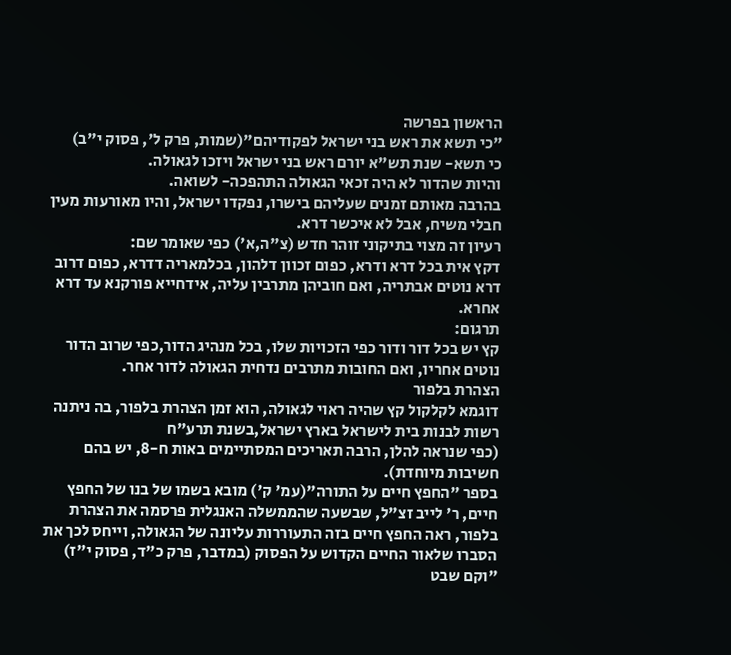הראשון בפרשה
"כי תשא את ראש בני ישראל לפקודיהם"(שמות, פרק ל', פסוק י"ב)
כי תשא- שנת תש"א יורם ראש בני ישראל ויזכו לגאולה.
והיות שהדור לא היה זכאי הגאולה התהפכה- לשואה.
בהרבה מאותם זמנים שעליהם בישרו, נפקדו ישראל, והיו מאורעות מעין חבלי משיח, אבל לא איכשר דרא.
רעיון זה מצוי בתיקוני זוהר חדש (צ"ה,א') כפי שאומר שם:
דקץ אית בכל דרא ודרא, כפום זכוון דלהון, בכלמאריה דדרא, כפום דרוב דרא נוטים אבתריה, ואם חוביהן מתרבין עליה, אידחייא פורקנא עד דרא אחרא.
תרגום:
קץ יש בכל דור ודור כפי הזכויות שלו, בכל מנהיג הדור,כפי שרוב הדור נוטים אחריו, ואם החובות מתרבים נדחית הגאולה לדור אחר.
הצהרת בלפור
דוגמא לקלקול קץ שהיה ראוי לגאולה, הוא זמן הצהרת בלפור, בה ניתנה רשות לבנות בית לישראל בארץ ישראל,בשנת תרע"ח
(כפי שנראה להלן, הרבה תאריכים המסתיימים באות ח-8, יש בהם חשיבות מיוחדת).
בספר "החפץ חיים על התורה"(עמ' ק') מובא בשמו של בנו של החפץ חיים, ר' לייב זצ"ל, שבשעה שהממשלה האנגלית פרסמה את הצהרת בלפור, ראה החפץ חיים בזה התעוררות עליונה של הגאולה, וייחס לכך את הסברו שלאור החיים הקדוש על הפסוק (במדבר, פרק כ"ד, פסוק י"ז)
"וקם שבט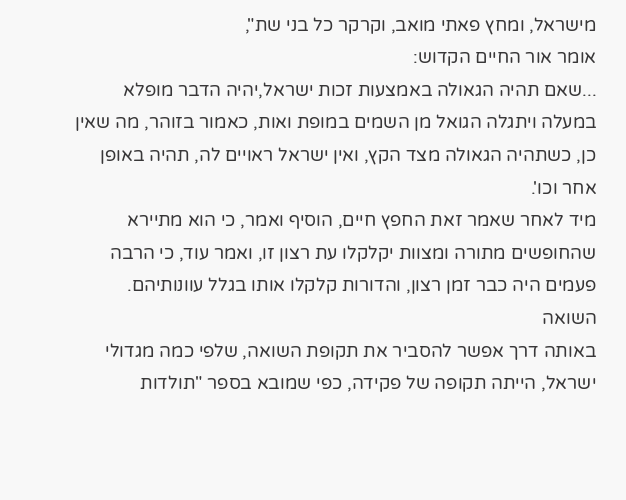מישראל, ומחץ פאתי מואב, וקרקר כל בני שת",
אומר אור החיים הקדוש:
...שאם תהיה הגאולה באמצעות זכות ישראל,יהיה הדבר מופלא במעלה ויתגלה הגואל מן השמים במופת ואות, כאמור בזוהר, מה שאין כן, כשתהיה הגאולה מצד הקץ, ואין ישראל ראויים לה, תהיה באופן אחר וכו'.
מיד לאחר שאמר זאת החפץ חיים, הוסיף ואמר, כי הוא מתיירא שהחופשים מתורה ומצוות יקלקלו עת רצון זו, ואמר עוד, כי הרבה פעמים היה כבר זמן רצון, והדורות קלקלו אותו בגלל עוונותיהם.
השואה
באותה דרך אפשר להסביר את תקופת השואה, שלפי כמה מגדולי ישראל, הייתה תקופה של פקידה, כפי שמובא בספר "תולדות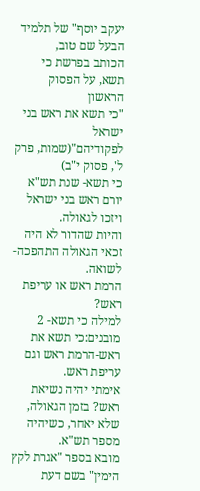יעקב יוסף" של תלמיד הבעל שם טוב,
הכותב בפרשת כי תשא, על הפסוק הראשון
"כי תשא את ראש בני ישראל לפקודיהם"(שמות, פרק ל', פסוק י"ב)
כי תשא- שנת תש"א יורם ראש בני ישראל ויזכו לגאולה.
והיות שהדור לא היה זכאי הגאולה התהפכה- לשואה.
הרמת ראש או עריפת ראש?
למילה כי תשא- 2 מובנים:כי תשא את ראש-הרמת ראש וגם עריפת ראש.
אימתי יהיה נשיאת ראש? בזמן הגאולה, שלא יאחר, כשיהיה מספר תש"א.
מובא בספר "אגרת לקץ הימין" בשם דעת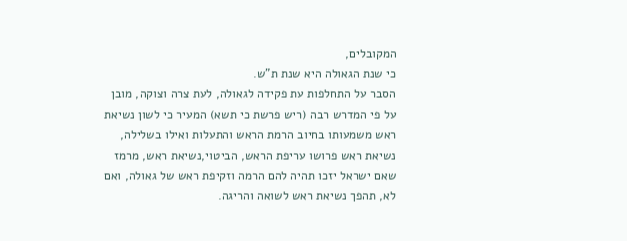המקובלים,
כי שנת הגאולה היא שנת ת"ש.
הסבר על התחלפות עת פקידה לגאולה, לעת צרה וצוקה, מובן על פי המדרש רבה (ריש פרשת כי תשא) המעיר כי לשון נשיאת ראש משמעותו בחיוב הרמת הראש והתעלות ואילו בשלילה, נשיאת ראש פרושו עריפת הראש, הביטוי,נשיאת ראש, מרמז שאם ישראל יזכו תהיה להם הרמה וזקיפת ראש של גאולה, ואם לא, תהפך נשיאת ראש לשואה והריגה.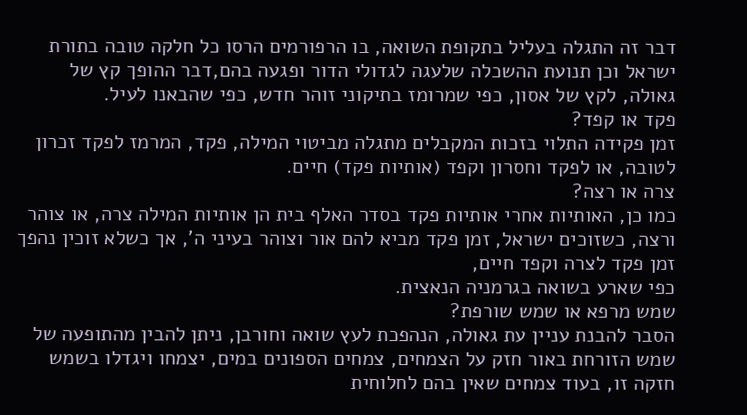דבר זה התגלה בעליל בתקופת השואה, בו הרפורמים הרסו כל חלקה טובה בתורת ישראל וכן תנועת ההשכלה שלעגה לגדולי הדור ופגעה בהם,דבר ההופך קץ של גאולה, לקץ של אסון, כפי שמרומז בתיקוני זוהר חדש, כפי שהבאנו לעיל.
פקד או קפד?
זמן פקידה התלוי בזכות המקבלים מתגלה מביטוי המילה, פקד, המרמז לפקד זכרון לטובה, או לפקד וחסרון וקפד (אותיות פקד) חיים.
צרה או רצה?
כמו כן, האותיות אחרי אותיות פקד בסדר האלף בית הן אותיות המילה צרה, או צוהר ורצה, כשזוכים ישראל, זמן פקד מביא להם אור וצוהר בעיני ה', אך כשלא זוכין נהפך זמן פקד לצרה וקפד חיים,
כפי שארע בשואה בגרמניה הנאצית.
שמש מרפא או שמש שורפת?
הסבר להבנת עניין עת גאולה, הנהפכת לעץ שואה וחורבן, ניתן להבין מהתופעה של שמש הזורחת באור חזק על הצמחים, צמחים הספונים במים, יצמחו ויגדלו בשמש חזקה זו, בעוד צמחים שאין בהם לחלוחית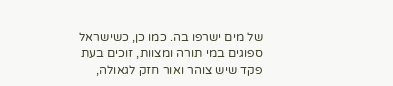של מים ישרפו בה. כמו כן, כשישראל ספוגים במי תורה ומצוות, זוכים בעת פקד שיש צוהר ואור חזק לגאולה,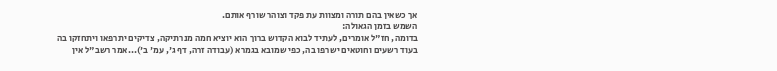אך כשאין בהם תורה ומצוות עת פקד וצוהר שורף אותם.
השמש בזמן הגאולה:
בדומה, חז"ל אומרים, לעתיד לבוא הקדוש ברוך הוא יוציא חמה מנרתיקה, צדיקים יתרפאו ויתחזקו בה בעוד רשעים וחוטאים ישרפו בה, כפי שמובא בגמרא (עבודה זרה, דף ג', עמ' ב')...אמר רשב"ל אין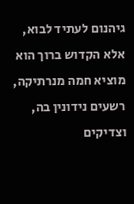גיהנום לעתיד לבוא, אלא הקדוש ברוך הוא מוציא חמה מנרתיקה, רשעים נידונין בה, וצדיקים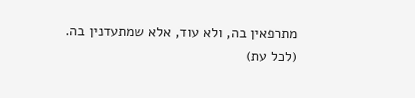מתרפאין בה, ולא עוד, אלא שמתעדנין בה.
(לכל עת)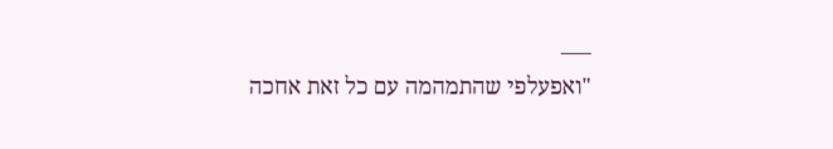___
"ואפעלפי שהתמהמה עם כל זאת אחכה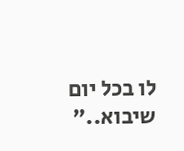לו בכל יום שיבוא.."